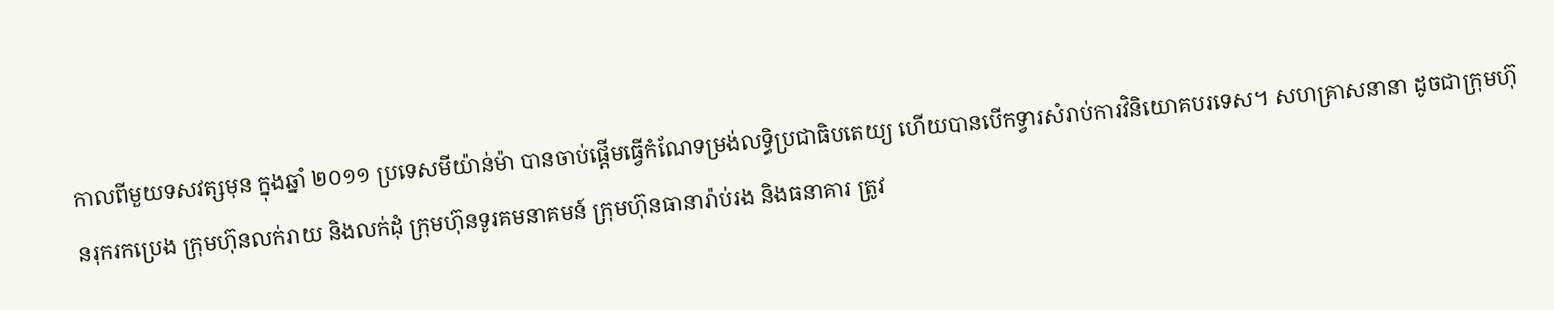កាលពីមួយទសវត្សមុន ក្នុងឆ្នាំ ២០១១ ប្រទេសមីយ៉ាន់ម៉ា បានចាប់ផ្តើមធ្វើកំណែទម្រង់លទ្ធិប្រជាធិបតេយ្យ ហើយបានបើកទ្វារសំរាប់ការវិនិយោគបរទេស។ សហគ្រាសនានា ដូចជាក្រុមហ៊ុនរុករកប្រេង ក្រុមហ៊ុនលក់រាយ និងលក់ដុំ ក្រុមហ៊ុនទូរគមនាគមន៍ ក្រុមហ៊ុនធានារ៉ាប់រង និងធនាគារ ត្រូវ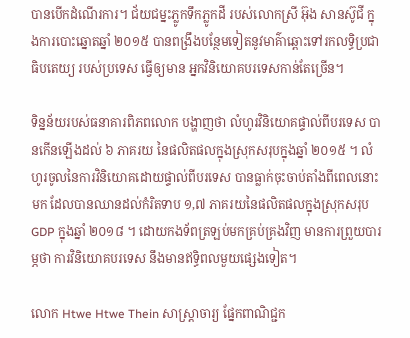បានបើកដំណើរការ។ ជ័យជម្នះភ្លូកទឹកភ្លូកដី របស់លោកស្រី អ៊ុង សានស៊ូជី ក្នុងការបោះឆ្នោតឆ្នាំ ២០១៥ បានពង្រឹងបន្ថែមទៀតនូវមាគ៌ាឆ្ពោះទៅរកលទ្ធិប្រជាធិបតេយ្យ របស់ប្រទេស ធ្វើឲ្យមាន អ្នកវិនិយោគបរទេសកាន់តែច្រើន។

ទិន្នន័យរបស់ធនាគារពិភពលោក បង្ហាញថា លំហូរវិនិយោគផ្ទាល់ពីបរទេស បានកើនឡើងដល់ ៦ ភាគរយ នៃផលិតផលក្នុងស្រុកសរុបក្នុងឆ្នាំ ២០១៥ ។ លំហូរចូលនៃការវិនិយោគដោយផ្ទាល់ពីបរទេស បានធ្លាក់ចុះចាប់តាំងពីពេលនោះមក ដែលបានឈានដល់កំរិតទាប ១,៧ ភាគរយនៃផលិតផលក្នុងស្រុកសរុប GDP ក្នុងឆ្នាំ ២០១៨ ។ ដោយកងទ័ពត្រឡប់មកគ្រប់គ្រងវិញ មានការព្រួយបារម្ភថា ការវិនិយោគបរទេស នឹងមានឥទ្ធិពលមួយផ្សេងទៀត។

លោក Htwe Htwe Thein សាស្ត្រាចារ្យ ផ្នែកពាណិជ្ជក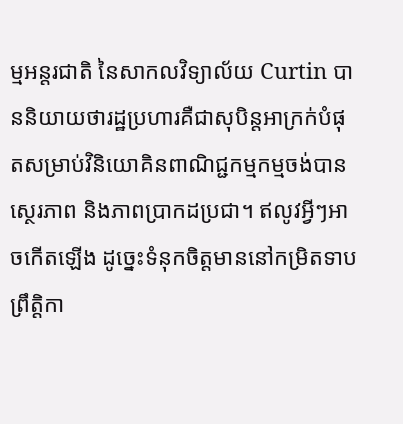ម្មអន្តរជាតិ នៃសាកលវិទ្យាល័យ Curtin បាននិយាយថារដ្ឋប្រហារគឺជាសុបិន្តអាក្រក់បំផុតសម្រាប់វិនិយោគិនពាណិជ្ជកម្មកម្មចង់បានស្ថេរភាព និងភាពប្រាកដប្រជា។ ឥលូវអ្វីៗអាចកើតឡើង ដូច្នេះទំនុកចិត្តមាននៅកម្រិតទាប ព្រឹត្តិកា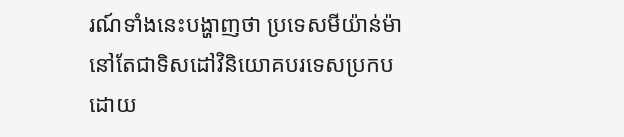រណ៍ទាំងនេះបង្ហាញថា ប្រទេសមីយ៉ាន់ម៉ា នៅតែជាទិសដៅវិនិយោគបរទេសប្រកបដោយ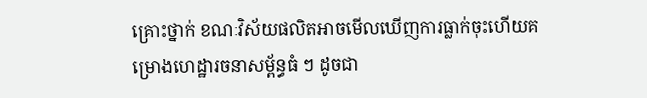គ្រោះថ្នាក់ ខណៈវិស័យផលិតអាចមើលឃើញការធ្លាក់ចុះហើយគម្រោងហេដ្ឋារចនាសម្ព័ន្ធធំ ៗ ដូចជា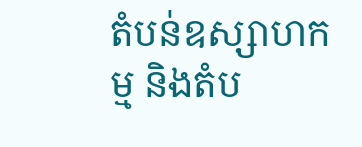តំបន់ឧស្សាហកម្ម និងតំប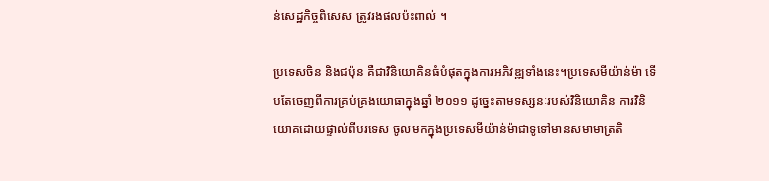ន់សេដ្ឋកិច្ចពិសេស ត្រូវរងផលប៉ះពាល់ ។

ប្រទេសចិន និងជប៉ុន គឺជាវិនិយោគិនធំបំផុតក្នុងការអភិវឌ្ឍទាំងនេះ។ប្រទេសមីយ៉ាន់ម៉ា ទើបតែចេញពីការគ្រប់គ្រងយោធាក្នុងឆ្នាំ ២០១១ ដូច្នេះតាមទស្សនៈរបស់វិនិយោគិន ការវិនិយោគដោយផ្ទាល់ពីបរទេស ចូលមកក្នុងប្រទេសមីយ៉ាន់ម៉ាជាទូទៅមានសមាមាត្រតិ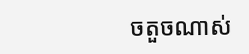ចតួចណាស់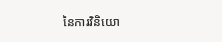នៃការវិនិយោ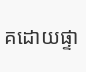គដោយផ្ទា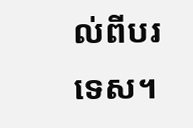ល់ពីបរទេស។